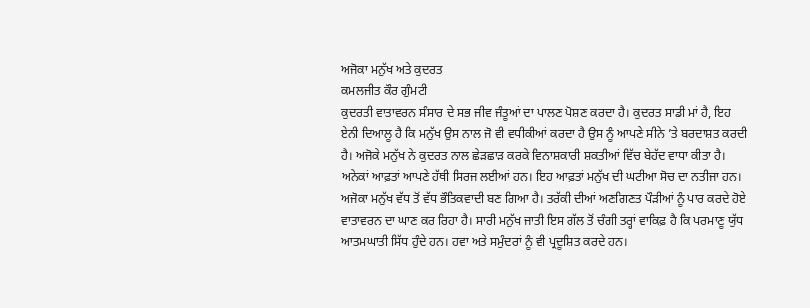ਅਜੋਕਾ ਮਨੁੱਖ ਅਤੇ ਕੁਦਰਤ
ਕਮਲਜੀਤ ਕੌਰ ਗੁੰਮਟੀ
ਕੁਦਰਤੀ ਵਾਤਾਵਰਨ ਸੰਸਾਰ ਦੇ ਸਭ ਜੀਵ ਜੰਤੂਆਂ ਦਾ ਪਾਲਣ ਪੋਸ਼ਣ ਕਰਦਾ ਹੈ। ਕੁਦਰਤ ਸਾਡੀ ਮਾਂ ਹੈ, ਇਹ ਏਨੀ ਦਿਆਲੂ ਹੈ ਕਿ ਮਨੁੱਖ ਉਸ ਨਾਲ ਜੋ ਵੀ ਵਧੀਕੀਆਂ ਕਰਦਾ ਹੈ ਉਸ ਨੂੰ ਆਪਣੇ ਸੀਨੇ ’ਤੇ ਬਰਦਾਸ਼ਤ ਕਰਦੀ ਹੈ। ਅਜੋਕੇ ਮਨੁੱਖ ਨੇ ਕੁਦਰਤ ਨਾਲ ਛੇੜਛਾੜ ਕਰਕੇ ਵਿਨਾਸ਼ਕਾਰੀ ਸ਼ਕਤੀਆਂ ਵਿੱਚ ਬੇਹੱਦ ਵਾਧਾ ਕੀਤਾ ਹੈ। ਅਨੇਕਾਂ ਆਫ਼ਤਾਂ ਆਪਣੇ ਹੱਥੀ ਸਿਰਜ ਲਈਆਂ ਹਨ। ਇਹ ਆਫ਼ਤਾਂ ਮਨੁੱਖ ਦੀ ਘਟੀਆ ਸੋਚ ਦਾ ਨਤੀਜਾ ਹਨ। ਅਜੋਕਾ ਮਨੁੱਖ ਵੱਧ ਤੋਂ ਵੱਧ ਭੌਤਿਕਵਾਦੀ ਬਣ ਗਿਆ ਹੈ। ਤਰੱਕੀ ਦੀਆਂ ਅਣਗਿਣਤ ਪੌੜੀਆਂ ਨੂੰ ਪਾਰ ਕਰਦੇ ਹੋਏ ਵਾਤਾਵਰਨ ਦਾ ਘਾਣ ਕਰ ਰਿਹਾ ਹੈ। ਸਾਰੀ ਮਨੁੱਖ ਜਾਤੀ ਇਸ ਗੱਲ ਤੋਂ ਚੰਗੀ ਤਰ੍ਹਾਂ ਵਾਕਿਫ਼ ਹੈ ਕਿ ਪਰਮਾਣੂ ਯੁੱਧ ਆਤਮਘਾਤੀ ਸਿੱਧ ਹੁੰਦੇ ਹਨ। ਹਵਾ ਅਤੇ ਸਮੁੰਦਰਾਂ ਨੂੰ ਵੀ ਪ੍ਰਦੂਸ਼ਿਤ ਕਰਦੇ ਹਨ।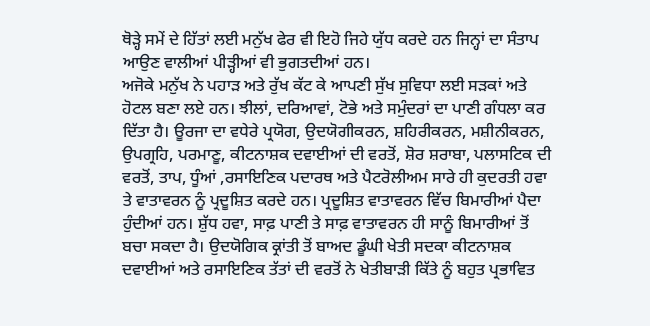ਥੋੜ੍ਹੇ ਸਮੇਂ ਦੇ ਹਿੱਤਾਂ ਲਈ ਮਨੁੱਖ ਫੇਰ ਵੀ ਇਹੋ ਜਿਹੇ ਯੁੱਧ ਕਰਦੇ ਹਨ ਜਿਨ੍ਹਾਂ ਦਾ ਸੰਤਾਪ ਆਉਣ ਵਾਲੀਆਂ ਪੀੜ੍ਹੀਆਂ ਵੀ ਭੁਗਤਦੀਆਂ ਹਨ।
ਅਜੋਕੇ ਮਨੁੱਖ ਨੇ ਪਹਾੜ ਅਤੇ ਰੁੱਖ ਕੱਟ ਕੇ ਆਪਣੀ ਸੁੱਖ ਸੁਵਿਧਾ ਲਈ ਸੜਕਾਂ ਅਤੇ ਹੋਟਲ ਬਣਾ ਲਏ ਹਨ। ਝੀਲਾਂ, ਦਰਿਆਵਾਂ, ਟੋਭੇ ਅਤੇ ਸਮੁੰਦਰਾਂ ਦਾ ਪਾਣੀ ਗੰਧਲਾ ਕਰ ਦਿੱਤਾ ਹੈ। ਊਰਜਾ ਦਾ ਵਧੇਰੇ ਪ੍ਰਯੋਗ, ਉਦਯੋਗੀਕਰਨ, ਸ਼ਹਿਰੀਕਰਨ, ਮਸ਼ੀਨੀਕਰਨ, ਉਪਗ੍ਰਹਿ, ਪਰਮਾਣੂ, ਕੀਟਨਾਸ਼ਕ ਦਵਾਈਆਂ ਦੀ ਵਰਤੋਂ, ਸ਼ੋਰ ਸ਼ਰਾਬਾ, ਪਲਾਸਟਿਕ ਦੀ ਵਰਤੋਂ, ਤਾਪ, ਧੂੰਆਂ ,ਰਸਾਇਣਿਕ ਪਦਾਰਥ ਅਤੇ ਪੈਟਰੋਲੀਅਮ ਸਾਰੇ ਹੀ ਕੁਦਰਤੀ ਹਵਾ ਤੇ ਵਾਤਾਵਰਨ ਨੂੰ ਪ੍ਰਦੂਸ਼ਿਤ ਕਰਦੇ ਹਨ। ਪ੍ਰਦੂਸ਼ਿਤ ਵਾਤਾਵਰਨ ਵਿੱਚ ਬਿਮਾਰੀਆਂ ਪੈਦਾ ਹੁੰਦੀਆਂ ਹਨ। ਸ਼ੁੱਧ ਹਵਾ, ਸਾਫ਼ ਪਾਣੀ ਤੇ ਸਾਫ਼ ਵਾਤਾਵਰਨ ਹੀ ਸਾਨੂੰ ਬਿਮਾਰੀਆਂ ਤੋਂ ਬਚਾ ਸਕਦਾ ਹੈ। ਉਦਯੋਗਿਕ ਕ੍ਰਾਂਤੀ ਤੋਂ ਬਾਅਦ ਡੂੰਘੀ ਖੇਤੀ ਸਦਕਾ ਕੀਟਨਾਸ਼ਕ ਦਵਾਈਆਂ ਅਤੇ ਰਸਾਇਣਿਕ ਤੱਤਾਂ ਦੀ ਵਰਤੋਂ ਨੇ ਖੇਤੀਬਾੜੀ ਕਿੱਤੇ ਨੂੰ ਬਹੁਤ ਪ੍ਰਭਾਵਿਤ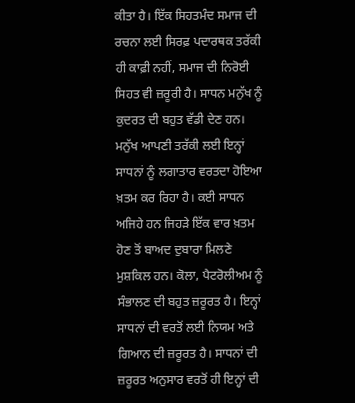ਕੀਤਾ ਹੈ। ਇੱਕ ਸਿਹਤਮੰਦ ਸਮਾਜ ਦੀ ਰਚਨਾ ਲਈ ਸਿਰਫ਼ ਪਦਾਰਥਕ ਤਰੱਕੀ ਹੀ ਕਾਫ਼ੀ ਨਹੀਂ, ਸਮਾਜ ਦੀ ਨਿਰੋਈ ਸਿਹਤ ਵੀ ਜ਼ਰੂਰੀ ਹੈ। ਸਾਧਨ ਮਨੁੱਖ ਨੂੰ ਕੁਦਰਤ ਦੀ ਬਹੁਤ ਵੱਡੀ ਦੇਣ ਹਨ। ਮਨੁੱਖ ਆਪਣੀ ਤਰੱਕੀ ਲਈ ਇਨ੍ਹਾਂ ਸਾਧਨਾਂ ਨੂੰ ਲਗਾਤਾਰ ਵਰਤਦਾ ਹੋਇਆ ਖ਼ਤਮ ਕਰ ਰਿਹਾ ਹੈ। ਕਈ ਸਾਧਨ ਅਜਿਹੇ ਹਨ ਜਿਹੜੇ ਇੱਕ ਵਾਰ ਖ਼ਤਮ ਹੋਣ ਤੋਂ ਬਾਅਦ ਦੁਬਾਰਾ ਮਿਲਣੇ ਮੁਸ਼ਕਿਲ ਹਨ। ਕੋਲਾ, ਪੈਟਰੋਲੀਅਮ ਨੂੰ ਸੰਭਾਲਣ ਦੀ ਬਹੁਤ ਜ਼ਰੂਰਤ ਹੈ। ਇਨ੍ਹਾਂ ਸਾਧਨਾਂ ਦੀ ਵਰਤੋਂ ਲਈ ਨਿਯਮ ਅਤੇ ਗਿਆਨ ਦੀ ਜ਼ਰੂਰਤ ਹੈ। ਸਾਧਨਾਂ ਦੀ ਜ਼ਰੂਰਤ ਅਨੁਸਾਰ ਵਰਤੋਂ ਹੀ ਇਨ੍ਹਾਂ ਦੀ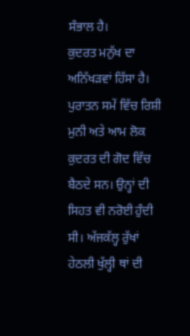ਸੰਭਾਲ ਹੈ।
ਕੁਦਰਤ ਮਨੁੱਖ ਦਾ ਅਨਿੱਖੜਵਾਂ ਹਿੱਸਾ ਹੈ। ਪੁਰਾਤਨ ਸਮੇਂ ਵਿੱਚ ਰਿਸ਼ੀ ਮੁਨੀ ਅਤੇ ਆਮ ਲੋਕ ਕੁਦਰਤ ਦੀ ਗੋਦ ਵਿੱਚ ਬੈਠਦੇ ਸਨ। ਉਨ੍ਹਾਂ ਦੀ ਸਿਹਤ ਵੀ ਨਰੋਈ ਹੁੰਦੀ ਸੀ। ਅੱਜਕੱਲ੍ਹ ਰੁੱਖਾਂ ਹੇਠਲੀ ਖੁੱਲ੍ਹੀ ਥਾਂ ਦੀ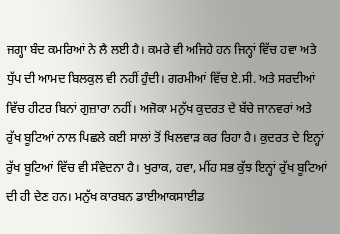ਜਗ੍ਹਾ ਬੰਦ ਕਮਰਿਆਂ ਨੇ ਲੈ ਲਈ ਹੈ। ਕਮਰੇ ਵੀ ਅਜਿਹੇ ਹਨ ਜਿਨ੍ਹਾਂ ਵਿੱਚ ਹਵਾ ਅਤੇ ਧੁੱਪ ਦੀ ਆਮਦ ਬਿਲਕੁਲ ਵੀ ਨਹੀਂ ਹੁੰਦੀ। ਗਰਮੀਆਂ ਵਿੱਚ ਏ.ਸੀ. ਅਤੇ ਸਰਦੀਆਂ ਵਿੱਚ ਹੀਟਰ ਬਿਨਾਂ ਗੁਜ਼ਾਰਾ ਨਹੀਂ। ਅਜੋਕਾ ਮਨੁੱਖ ਕੁਦਰਤ ਦੇ ਬੱਚੇ ਜਾਨਵਰਾਂ ਅਤੇ ਰੁੱਖ ਬੂਟਿਆਂ ਨਾਲ ਪਿਛਲੇ ਕਈ ਸਾਲਾਂ ਤੋਂ ਖਿਲਵਾੜ ਕਰ ਰਿਹਾ ਹੈ। ਕੁਦਰਤ ਦੇ ਇਨ੍ਹਾਂ ਰੁੱਖ ਬੂਟਿਆਂ ਵਿੱਚ ਵੀ ਸੰਵੇਦਨਾ ਹੈ। ਖੁਰਾਕ, ਹਵਾ, ਮੀਂਹ ਸਭ ਕੁੱਝ ਇਨ੍ਹਾਂ ਰੁੱਖ ਬੂਟਿਆਂ ਦੀ ਹੀ ਦੇਣ ਹਨ। ਮਨੁੱਖ ਕਾਰਬਨ ਡਾਈਆਕਸਾਈਡ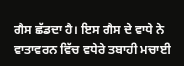ਗੈਸ ਛੱਡਦਾ ਹੈ। ਇਸ ਗੈਸ ਦੇ ਵਾਧੇ ਨੇ ਵਾਤਾਵਰਨ ਵਿੱਚ ਵਧੇਰੇ ਤਬਾਹੀ ਮਚਾਈ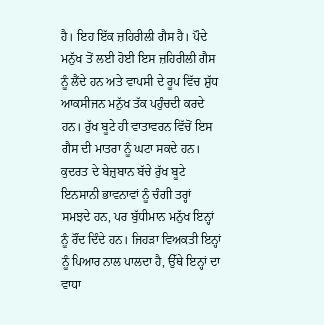ਹੈ। ਇਹ ਇੱਕ ਜ਼ਹਿਰੀਲੀ ਗੈਸ ਹੈ। ਪੌਦੇ ਮਨੁੱਖ ਤੋਂ ਲਈ ਹੋਈ ਇਸ ਜ਼ਹਿਰੀਲੀ ਗੈਸ ਨੂੰ ਲੈਂਦੇ ਹਨ ਅਤੇ ਵਾਪਸੀ ਦੇ ਰੂਪ ਵਿੱਚ ਸ਼ੁੱਧ ਆਕਸੀਜਨ ਮਨੁੱਖ ਤੱਕ ਪਹੁੰਚਦੀ ਕਰਦੇ ਹਨ। ਰੁੱਖ ਬੂਟੇ ਹੀ ਵਾਤਾਵਰਨ ਵਿੱਚੋਂ ਇਸ ਗੈਸ ਦੀ ਮਾਤਰਾ ਨੂੰ ਘਟਾ ਸਕਦੇ ਹਨ। ਕੁਦਰਤ ਦੇ ਬੇਜ਼ੁਬਾਨ ਬੱਚੇ ਰੁੱਖ ਬੂਟੇ ਇਨਸਾਨੀ ਭਾਵਨਾਵਾਂ ਨੂੰ ਚੰਗੀ ਤਰ੍ਹਾਂ ਸਮਝਦੇ ਹਨ, ਪਰ ਬੁੱਧੀਮਾਨ ਮਨੁੱਖ ਇਨ੍ਹਾਂ ਨੂੰ ਰੌਂਦ ਦਿੰਦੇ ਹਨ। ਜਿਹੜਾ ਵਿਅਕਤੀ ਇਨ੍ਹਾਂ ਨੂੰ ਪਿਆਰ ਨਾਲ ਪਾਲਦਾ ਹੈ, ਉੱਥੇ ਇਨ੍ਹਾਂ ਦਾ ਵਾਧਾ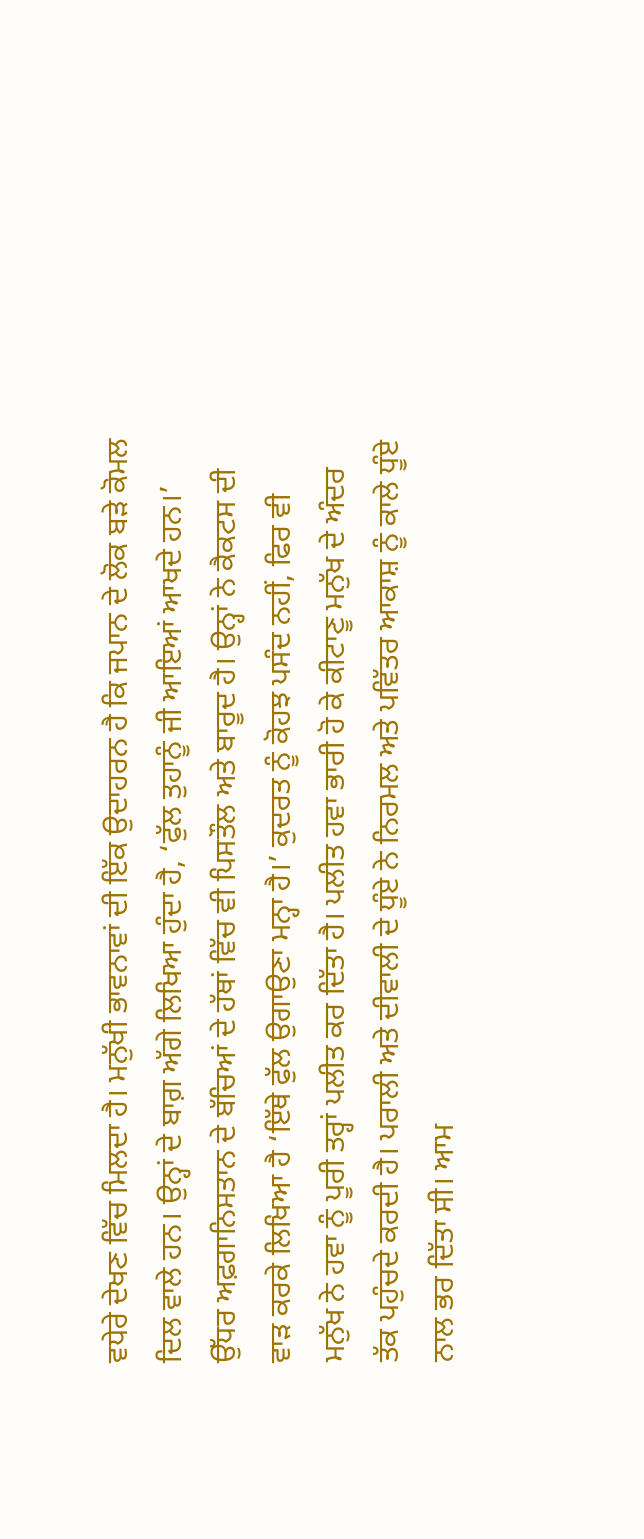ਵਧੇਰੇ ਦੇਖਣ ਵਿੱਚ ਮਿਲਦਾ ਹੈ। ਮਨੁੱਖੀ ਭਾਵਨਾਵਾਂ ਦੀ ਇੱਕ ਉਦਾਹਰਨ ਹੈ ਕਿ ਜਪਾਨ ਦੇ ਲੋਕ ਬੜੇ ਕੋਮਲ ਦਿਲ ਵਾਲੇ ਹਨ। ਉਨ੍ਹਾਂ ਦੇ ਬਾਗ਼ ਅੱਗੇ ਲਿਖਿਆ ਹੁੰਦਾ ਹੈ, ‘ਫੁੱਲ ਤੁਹਾਨੂੰ ਜੀ ਆਇਆਂ ਆਖਦੇ ਹਨ।’ ਉੱਧਰ ਅਫ਼ਗਾਨਿਸਤਾਨ ਦੇ ਬੱਚਿਆਂ ਦੇ ਹੱਥਾਂ ਵਿੱਚ ਵੀ ਪਿਸਤੌਲ ਅਤੇ ਬਾਰੂਦ ਹੈ। ਉਨ੍ਹਾਂ ਨੇ ਕੈਕਟਸ ਦੀ ਵਾੜ ਕਰਕੇ ਲਿਖਿਆ ਹੈ ‘ਇੱਥੇ ਫੁੱਲ ਉਗਾਉਣਾ ਮਨ੍ਹਾ ਹੈ।’ ਕੁਦਰਤ ਨੂੰ ਕੋਹਝ ਪਸੰਦ ਨਹੀਂ, ਫਿਰ ਵੀ ਮਨੁੱਖ ਨੇ ਹਵਾ ਨੂੰ ਪੂਰੀ ਤਰ੍ਹਾਂ ਪਲੀਤ ਕਰ ਦਿੱਤਾ ਹੈ। ਪਲੀਤ ਹਵਾ ਭਾਰੀ ਹੋ ਕੇ ਕੀਟਾਣੂ ਮਨੁੱਖ ਦੇ ਅੰਦਰ ਤੱਕ ਪਹੁੰਚਦੇ ਕਰਦੀ ਹੈ। ਪਰਾਲੀ ਅਤੇ ਦੀਵਾਲੀ ਦੇ ਧੂੰਏ ਨੇ ਨਿਰਮਲ ਅਤੇ ਪਵਿੱਤਰ ਆਕਾਸ਼ ਨੂੰ ਕਾਲੇ ਧੂੰਏ ਨਾਲ ਭਰ ਦਿੱਤਾ ਸੀ। ਆਮ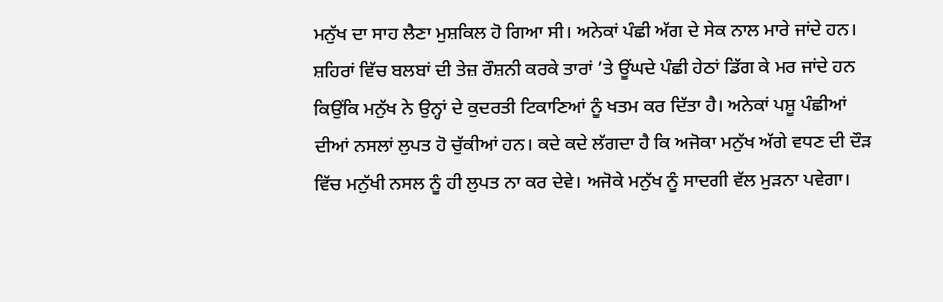ਮਨੁੱਖ ਦਾ ਸਾਹ ਲੈਣਾ ਮੁਸ਼ਕਿਲ ਹੋ ਗਿਆ ਸੀ। ਅਨੇਕਾਂ ਪੰਛੀ ਅੱਗ ਦੇ ਸੇਕ ਨਾਲ ਮਾਰੇ ਜਾਂਦੇ ਹਨ। ਸ਼ਹਿਰਾਂ ਵਿੱਚ ਬਲਬਾਂ ਦੀ ਤੇਜ਼ ਰੌਸ਼ਨੀ ਕਰਕੇ ਤਾਰਾਂ ’ਤੇ ਊਂਘਦੇ ਪੰਛੀ ਹੇਠਾਂ ਡਿੱਗ ਕੇ ਮਰ ਜਾਂਦੇ ਹਨ ਕਿਉਂਕਿ ਮਨੁੱਖ ਨੇ ਉਨ੍ਹਾਂ ਦੇ ਕੁਦਰਤੀ ਟਿਕਾਣਿਆਂ ਨੂੰ ਖਤਮ ਕਰ ਦਿੱਤਾ ਹੈ। ਅਨੇਕਾਂ ਪਸ਼ੂ ਪੰਛੀਆਂ ਦੀਆਂ ਨਸਲਾਂ ਲੁਪਤ ਹੋ ਚੁੱਕੀਆਂ ਹਨ। ਕਦੇ ਕਦੇ ਲੱਗਦਾ ਹੈ ਕਿ ਅਜੋਕਾ ਮਨੁੱਖ ਅੱਗੇ ਵਧਣ ਦੀ ਦੌੜ ਵਿੱਚ ਮਨੁੱਖੀ ਨਸਲ ਨੂੰ ਹੀ ਲੁਪਤ ਨਾ ਕਰ ਦੇਵੇ। ਅਜੋਕੇ ਮਨੁੱਖ ਨੂੰ ਸਾਦਗੀ ਵੱਲ ਮੁੜਨਾ ਪਵੇਗਾ।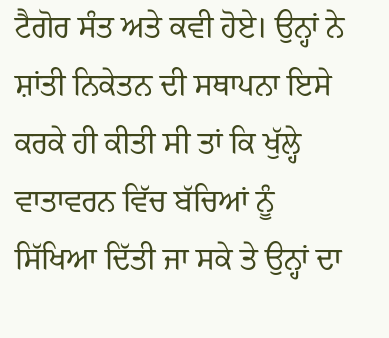ਟੈਗੋਰ ਸੰਤ ਅਤੇ ਕਵੀ ਹੋਏ। ਉਨ੍ਹਾਂ ਨੇ ਸ਼ਾਂਤੀ ਨਿਕੇਤਨ ਦੀ ਸਥਾਪਨਾ ਇਸੇ ਕਰਕੇ ਹੀ ਕੀਤੀ ਸੀ ਤਾਂ ਕਿ ਖੁੱਲ੍ਹੇ ਵਾਤਾਵਰਨ ਵਿੱਚ ਬੱਚਿਆਂ ਨੂੰ ਸਿੱਖਿਆ ਦਿੱਤੀ ਜਾ ਸਕੇ ਤੇ ਉਨ੍ਹਾਂ ਦਾ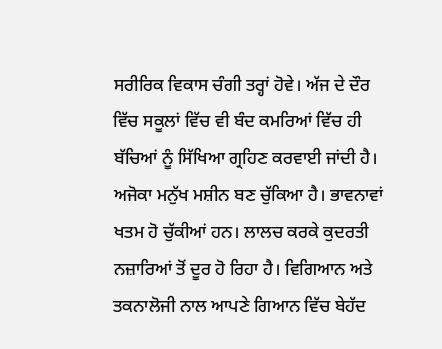ਸਰੀਰਿਕ ਵਿਕਾਸ ਚੰਗੀ ਤਰ੍ਹਾਂ ਹੋਵੇ। ਅੱਜ ਦੇ ਦੌਰ ਵਿੱਚ ਸਕੂਲਾਂ ਵਿੱਚ ਵੀ ਬੰਦ ਕਮਰਿਆਂ ਵਿੱਚ ਹੀ ਬੱਚਿਆਂ ਨੂੰ ਸਿੱਖਿਆ ਗ੍ਰਹਿਣ ਕਰਵਾਈ ਜਾਂਦੀ ਹੈ। ਅਜੋਕਾ ਮਨੁੱਖ ਮਸ਼ੀਨ ਬਣ ਚੁੱਕਿਆ ਹੈ। ਭਾਵਨਾਵਾਂ ਖਤਮ ਹੋ ਚੁੱਕੀਆਂ ਹਨ। ਲਾਲਚ ਕਰਕੇ ਕੁਦਰਤੀ ਨਜ਼ਾਰਿਆਂ ਤੋਂ ਦੂਰ ਹੋ ਰਿਹਾ ਹੈ। ਵਿਗਿਆਨ ਅਤੇ ਤਕਨਾਲੋਜੀ ਨਾਲ ਆਪਣੇ ਗਿਆਨ ਵਿੱਚ ਬੇਹੱਦ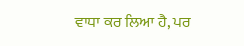ਵਾਧਾ ਕਰ ਲਿਆ ਹੈ, ਪਰ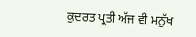ਕੁਦਰਤ ਪ੍ਰਤੀ ਅੱਜ ਵੀ ਮਨੁੱਖ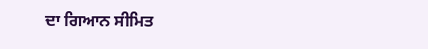ਦਾ ਗਿਆਨ ਸੀਮਿਤ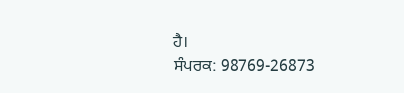ਹੈ।
ਸੰਪਰਕ: 98769-26873